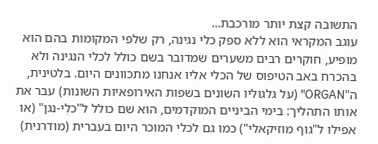התשובה קצת יותר מורכבת...
עוגב המקראי הוא ללא ספק כלי נגינה, רק שלפי המקומות בהם הוא מופיע, חוקרים רבים משערים שמדובר בשם כולל לכלי הנגינה ולא בהכרח באב הטיפוס של הכלי אליו אנחנו מתכוונים היום. בלטינית, ה"ORGAN" (על גלגוליו השונים בשפות האירופאיות השונות) עבר את אותו התהליך: בימי הביניים המוקדמים, הוא שם כולל ל"כלִי-נגן" (או אפילו ל"גוף מוזיקאלי") כמו גם לכלי המוכר היום בעברית (מודרנית)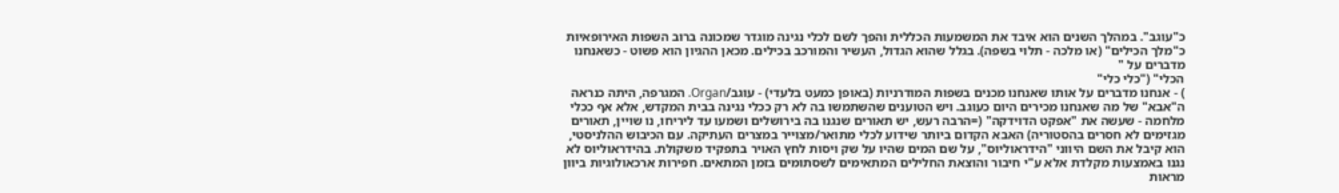כ"עוגב". במהלך השנים הוא איבד את המשמעות הכללית והפך לשם לכלי נגינה מוגדר שמכונה ברוב השפות האירופאיות כ"מלך הכילים" (או מלכה - תלוי בשפה). בגלל שהוא הגדול, העשיר והמורכב בכילים. מכאן ההגיון הוא פשוט - כשאנחנו מדברים על "
הכלי" ("כלי כלי"
) - אנחנו מדברים על אותו שאנחנו מכנים בשפות המודרניות (באופן כמעט בלעדי) - עוגב/Organ. המגרפה, היתה כנראה ה"אבא" של מה שאנחנו מכירים היום כעוגב. ויש הטוענים שהשתמשו בה לא רק ככלי נגינה בבית המקדש, אלא אף ככלי מלחמה - שעשה את "אפקט הדוידקה" (=הרבה רעש, יש תאורים שנגנו בה בירושלים ושמעו עד ליריחו, נו שויין, תאורים מגזימים לא חסרים בהסטוריה) האבא הקדום ביותר שידוע לכלי מתואר/מצוייר במצרים העתיקה. עם הכיבוש ההלניסטי, הוא קיבל את השם היווני "הידראוליוס", על שם המים שהיו על שק ויסות לחץ האויר בתפקיד משקולת. בהידראוליוס לא נגנו באמצעות מקלדת אלא ע"י חיבור והוצאת החלילים המתאימים לשסתומים בזמן המתאים. חפירות ארכאולוגיות ביוון מראות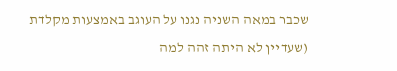שכבר במאה השניה נגנו על העוגב באמצעות מקלדת (שעדיין לא היתה זהה למה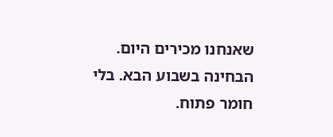שאנחנו מכירים היום. הבחינה בשבוע הבא. בלי חומר פתוח.